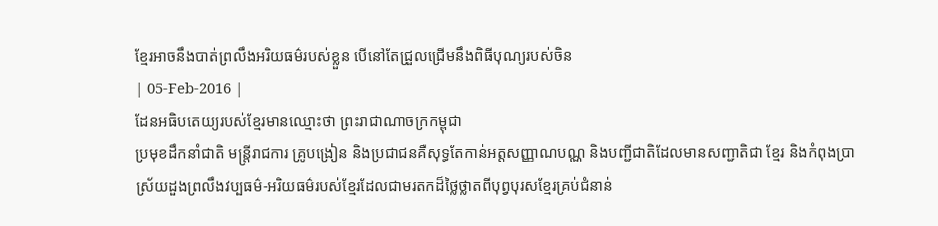ខ្មែរអាចនឹងបាត់ព្រលឹងអរិយធម៌របស់ខ្លួន បើនៅតែជ្រួលជ្រើមនឹងពិធីបុណ្យរបស់ចិន
| 05-Feb-2016 |
ដែនអធិបតេយ្យរបស់ខ្មែរមានឈ្មោះថា ព្រះរាជាណាចក្រកម្ពុជា
ប្រមុខដឹកនាំជាតិ មន្រ្តីរាជការ គ្រូបង្រៀន និងប្រជាជនគឺសុទ្ធតែកាន់អត្តសញ្ញាណបណ្ណ និងបញ្ជីជាតិដែលមានសញ្ជាតិជា ខ្មែរ និងកំពុងប្រាស្រ័យដួងព្រលឹងវប្បធម៌-អរិយធម៌របស់ខ្មែរដែលជាមរតកដ៏ថ្លៃថ្លាតពីបុព្វបុរសខ្មែរគ្រប់ជំនាន់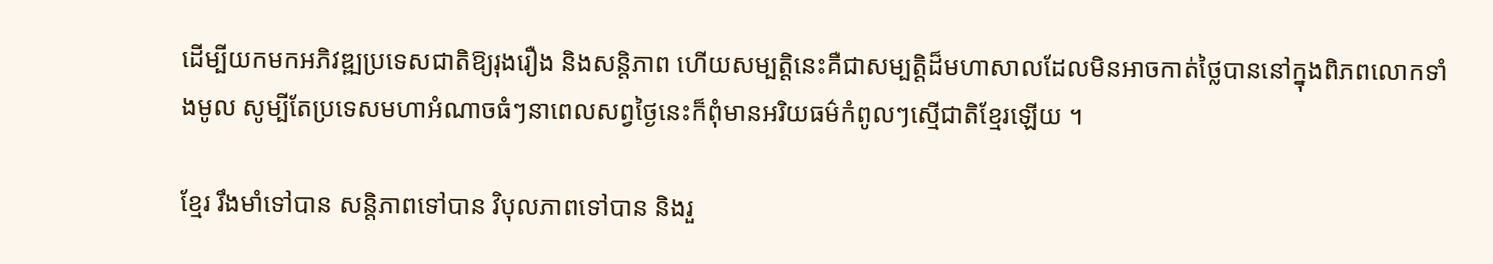ដើម្បីយកមកអភិវឌ្ឍប្រទេសជាតិឱ្យរុងរឿង និងសន្តិភាព ហើយសម្បត្តិនេះគឺជាសម្បត្តិដ៏មហាសាលដែលមិនអាចកាត់ថ្លៃបាននៅក្នុងពិភពលោកទាំងមូល សូម្បីតែប្រទេសមហាអំណាចធំៗនាពេលសព្វថ្ងៃនេះក៏ពុំមានអរិយធម៌កំពូលៗស្មើជាតិខ្មែរឡើយ ។

ខ្មែរ រឹងមាំទៅបាន សន្តិភាពទៅបាន វិបុលភាពទៅបាន និងរួ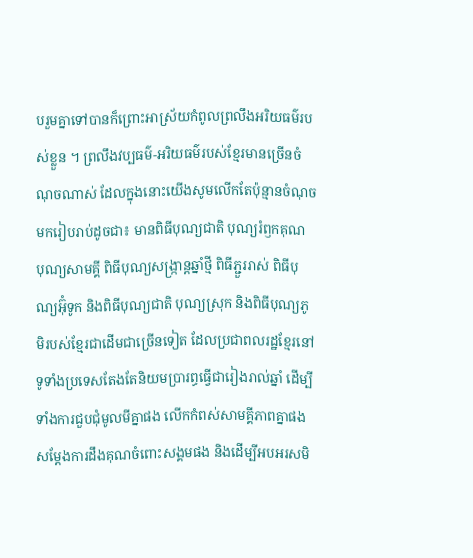បរួមគ្នាទៅបានក៏ព្រោះអាស្រ័យកំពូលព្រលឹងអរិយធម៌របស់ខ្លួន ។ ព្រលឹងវប្បធម៌-អរិយធម៌របស់ខ្មែរមានច្រើនចំណុចណាស់ ដែលក្នុងនោះយើងសូមលើកតែប៉ុន្មានចំណុចមករៀបរាប់ដូចជា៖ មានពិធីបុណ្យជាតិ បុណ្យរំឭកគុណ បុណ្យសាមគ្គី ពិធីបុណ្យសង្ក្រាន្តឆ្នាំថ្មី ពិធីភ្ជួររាស់ ពិធីបុណ្យអ៊ុំទូក និងពិធីបុណ្យជាតិ បុណ្យស្រុក និងពិធីបុណ្យភូមិរបស់ខ្មែរជាដើមជាច្រើនទៀត ដែលប្រជាពលរដ្ឋខ្មែរនៅទូទាំងប្រទេសតែងតែនិយមប្រារព្ធធ្វើជារៀងរាល់ឆ្នាំ ដើម្បីទាំងការជួបជុំមូលមីគ្នាផង លើកកំពស់សាមគ្គីភាពគ្នាផង សម្ដែងការដឹងគុណចំពោះសង្គមផង និងដើម្បីអបអរសមិ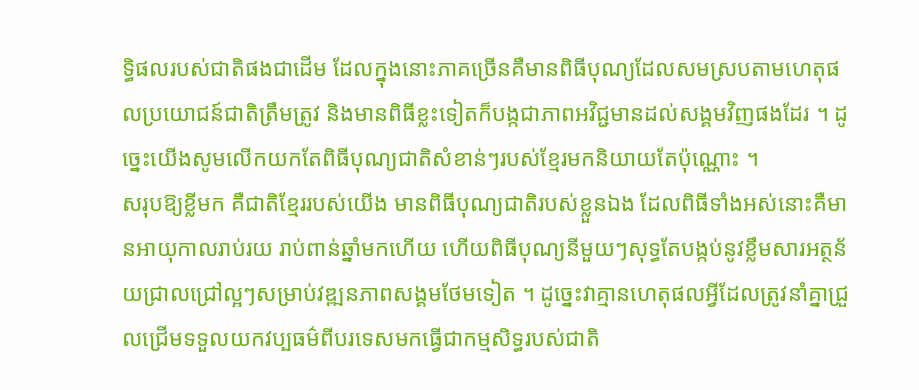ទ្ធិផលរបស់ជាតិផងជាដើម ដែលក្នុងនោះភាគច្រើនគឺមានពិធីបុណ្យដែលសមស្របតាមហេតុផលប្រយោជន៍ជាតិត្រឹមត្រូវ និងមានពិធីខ្លះទៀតក៏បង្កជាភាពអវិជ្ជមានដល់សង្គមវិញផងដែរ ។ ដូច្នេះយើងសូមលើកយកតែពិធីបុណ្យជាតិសំខាន់ៗរបស់ខ្មែរមកនិយាយតែប៉ុណ្ណោះ ។
សរុបឱ្យខ្លីមក គឺជាតិខ្មែររបស់យើង មានពិធីបុណ្យជាតិរបស់ខ្លួនឯង ដែលពិធីទាំងអស់នោះគឺមានអាយុកាលរាប់រយ រាប់ពាន់ឆ្នាំមកហើយ ហើយពិធីបុណ្យនីមួយៗសុទ្ធតែបង្កប់នូវខ្លឹមសារអត្ថន័យជ្រាលជ្រៅល្អៗសម្រាប់វឌ្ឍនភាពសង្គមថែមទៀត ។ ដូច្នេះវាគ្មានហេតុផលអ្វីដែលត្រូវនាំគ្នាជ្រួលជ្រើមទទួលយកវប្បធម៌ពីបរទេសមកធ្វើជាកម្មសិទ្ធរបស់ជាតិ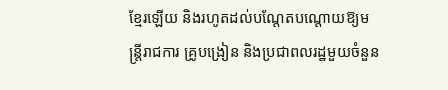ខ្មែរឡើយ និងរហូតដល់បណ្ដែតបណ្ដោយឱ្យមន្រ្តីរាជការ គ្រូបង្រៀន និងប្រជាពលរដ្ឋមួយចំនួន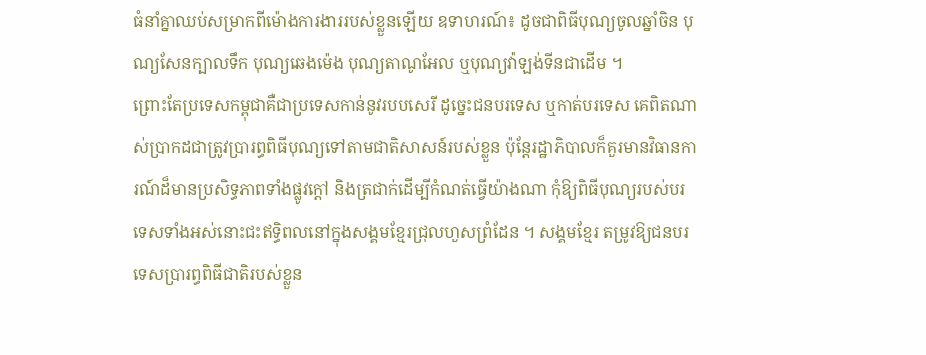ធំនាំគ្នាឈប់សម្រាកពីម៉ោងការងាររបស់ខ្លួនឡើយ ឧទាហរណ៍៖ ដូចជាពិធីបុណ្យចូលឆ្នាំចិន បុណ្យសែនក្បាលទឹក បុណ្យឆេងម៉េង បុណ្យតាណូអែល ឬបុណ្យវ៉ាឡង់ទីនជាដើម ។
ព្រោះតែប្រទេសកម្ពុជាគឺជាប្រទេសកាន់នូវរបបសេរី ដូច្នេះជនបរទេស ឬកាត់បរទេស គេពិតណាស់ប្រាកដជាត្រូវប្រារព្ធពិធីបុណ្យទៅតាមជាតិសាសន៍របស់ខ្លួន ប៉ុន្តែរដ្ឋាភិបាលក៏គួរមានវិធានការណ៍ដ៏មានប្រសិទ្ធភាពទាំងផ្លូវក្ដៅ និងត្រជាក់ដើម្បីកំណត់ធ្វើយ៉ាងណា កុំឱ្យពិធីបុណ្យរបស់បរទេសទាំងអស់នោះជះឥទ្ធិពលនៅក្នុងសង្គមខ្មែរជ្រុលហួសព្រំដែន ។ សង្គមខ្មែរ តម្រូវឱ្យជនបរទេសប្រារព្ធពិធីជាតិរបស់ខ្លួន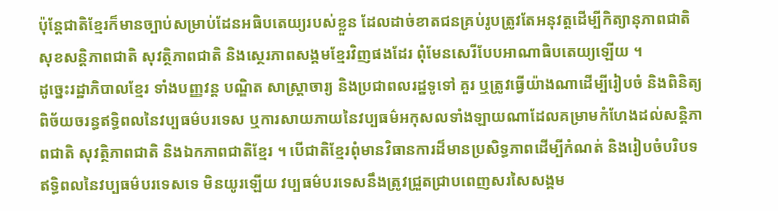ប៉ុន្តែជាតិខ្មែរក៏មានច្បាប់សម្រាប់ដែនអធិបតេយ្យរបស់ខ្លួន ដែលដាច់ខាតជនគ្រប់រូបត្រូវតែអនុវត្តដើម្បីកិត្យានុភាពជាតិ សុខសន្តិភាពជាតិ សុវត្ថិភាពជាតិ និងស្ថេរភាពសង្គមខ្មែរវិញផងដែរ ពុំមែនសេរីបែបអាណាធិបតេយ្យឡើយ ។
ដូច្នេះរដ្ឋាភិបាលខ្មែរ ទាំងបញ្ញវន្ត បណ្ឌិត សាស្រ្តាចារ្យ និងប្រជាពលរដ្ឋទូទៅ គួរ ឬត្រូវធ្វើយ៉ាងណាដើម្បីរៀបចំ និងពិនិត្យពិច័យចរន្ធឥទ្ធិពលនៃវប្បធម៌បរទេស ឬការសាយភាយនៃវប្បធម៌អកុសលទាំងឡាយណាដែលគម្រាមកំហែងដល់សន្តិភាពជាតិ សុវត្ថិភាពជាតិ និងឯកភាពជាតិខ្មែរ ។ បើជាតិខ្មែរពុំមានវិធានការដ៏មានប្រសិទ្ធភាពដើម្បីកំណត់ និងរៀបចំបរិបទឥទ្ធិពលនៃវប្បធម៌បរទេសទេ មិនយូរឡើយ វប្បធម៌បរទេសនឹងត្រូវជ្រួតជ្រាបពេញសរសៃសង្គម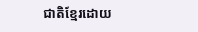ជាតិខ្មែរដោយ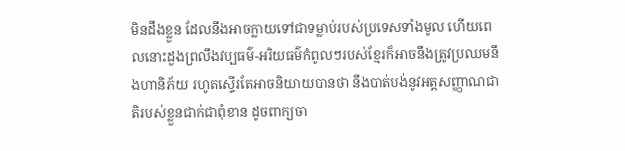មិនដឹងខ្លួន ដែលនឹងអាចក្លាយទៅជាទម្លាប់របស់ប្រទេសទាំងមូល ហើយពេលនោះដួងព្រលឹងវប្បធម៌-អរិយធម៌កំពូលៗរបស់ខ្មែរក៏អាចនឹងត្រូវប្រឈមនឹងហានិភ័យ រហូតស្ទើរតែអាចនិយាយបានថា នឹងបាត់បង់នូវអត្តសញ្ញាណជាតិរបស់ខ្លួនជាក់ជាពុំខាន ដូចពាក្យចា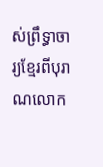ស់ព្រឹទ្ធាចារ្យខ្មែរពីបុរាណលោក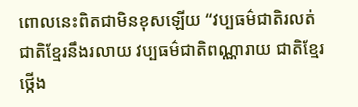ពោលនេះពិតជាមិនខុសឡើយ “វប្បធម៌ជាតិរលត់ ជាតិខ្មែរនឹងរលាយ វប្បធម៌ជាតិពណ្ណារាយ ជាតិខ្មែរថ្កើង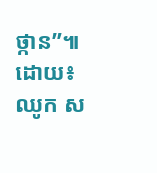ថ្កាន”៕
ដោយ៖ ឈូក ស